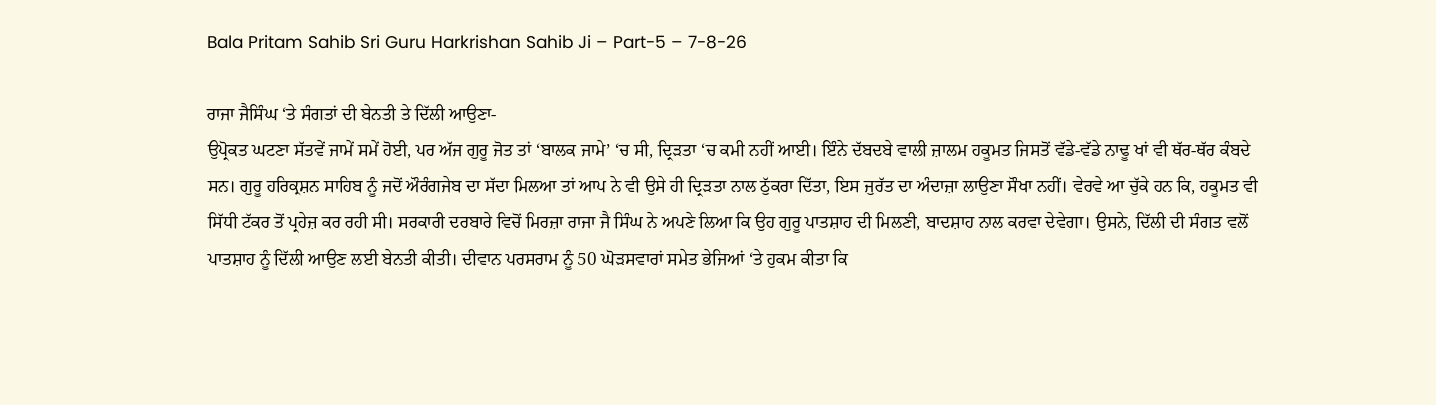Bala Pritam Sahib Sri Guru Harkrishan Sahib Ji – Part-5 – 7-8-26

ਰਾਜਾ ਜੈਸਿੰਘ ‘ਤੇ ਸੰਗਤਾਂ ਦੀ ਬੇਨਤੀ ਤੇ ਦਿੱਲੀ ਆਉਣਾ-
ਉਪ੍ਰੋਕਤ ਘਟਣਾ ਸੱਤਵੇਂ ਜਾਮੇਂ ਸਮੇਂ ਹੋਈ, ਪਰ ਅੱਜ ਗੁਰੂ ਜੋਤ ਤਾਂ ‘ਬਾਲਕ ਜਾਮੇ’ ‘ਚ ਸੀ, ਦ੍ਰਿੜਤਾ ‘ਚ ਕਮੀ ਨਹੀਂ ਆਈ। ਇੰਨੇ ਦੱਬਦਬੇ ਵਾਲੀ ਜ਼ਾਲਮ ਹਕੂਮਤ ਜਿਸਤੋਂ ਵੱਡੇ-ਵੱਡੇ ਨਾਢੂ ਖਾਂ ਵੀ ਥੱਰ-ਥੱਰ ਕੰਬਦੇ ਸਨ। ਗੁਰੂ ਹਰਿਕ੍ਰਸ਼ਨ ਸਾਹਿਬ ਨੂੰ ਜਦੋਂ ਔਰੰਗਜੇਬ ਦਾ ਸੱਦਾ ਮਿਲਆ ਤਾਂ ਆਪ ਨੇ ਵੀ ਉਸੇ ਹੀ ਦ੍ਰਿੜਤਾ ਨਾਲ ਠੁੱਕਰਾ ਦਿੱਤਾ, ਇਸ ਜੁਰੱਤ ਦਾ ਅੰਦਾਜ਼ਾ ਲਾਉਣਾ ਸੌਖਾ ਨਹੀਂ। ਵੇਰਵੇ ਆ ਚੁੱਕੇ ਹਨ ਕਿ, ਹਕੂਮਤ ਵੀ ਸਿੱਧੀ ਟੱਕਰ ਤੋਂ ਪ੍ਰਹੇਜ਼ ਕਰ ਰਹੀ ਸੀ। ਸਰਕਾਰੀ ਦਰਬਾਰੇ ਵਿਚੋਂ ਮਿਰਜ਼ਾ ਰਾਜਾ ਜੈ ਸਿੰਘ ਨੇ ਅਪਣੇ ਲਿਆ ਕਿ ਉਹ ਗੁਰੂ ਪਾਤਸ਼ਾਹ ਦੀ ਮਿਲਣੀ, ਬਾਦਸ਼ਾਹ ਨਾਲ ਕਰਵਾ ਦੇਵੇਗਾ। ਉਸਨੇ, ਦਿੱਲੀ ਦੀ ਸੰਗਤ ਵਲੋਂ ਪਾਤਸ਼ਾਹ ਨੂੰ ਦਿੱਲੀ ਆਉਣ ਲਈ ਬੇਨਤੀ ਕੀਤੀ। ਦੀਵਾਨ ਪਰਸਰਾਮ ਨੂੰ 50 ਘੋੜਸਵਾਰਾਂ ਸਮੇਤ ਭੇਜਿਆਂ ‘ਤੇ ਹੁਕਮ ਕੀਤਾ ਕਿ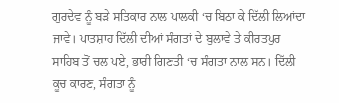ਗੁਰਦੇਵ ਨੂੰ ਬੜੇ ਸਤਿਕਾਰ ਨਾਲ ਪਾਲਕੀ ‘ਚ ਬਿਠਾ ਕੇ ਦਿੱਲੀ ਲਿਆਂਦਾ ਜਾਵੇ। ਪਾਤਸ਼ਾਹ ਦਿੱਲੀ ਦੀਆਂ ਸੰਗਤਾਂ ਦੇ ਬੁਲਾਵੇ ਤੇ ਕੀਰਤਪੁਰ ਸਾਹਿਬ ਤੋਂ ਚਲ ਪਏ, ਭਾਰੀ ਗਿਣਤੀ ‘ਚ ਸੰਗਤਾ ਨਾਲ ਸਨ। ਦਿੱਲੀ ਕੂਚ ਕਾਰਣ, ਸੰਗਤਾ ਨੂੰ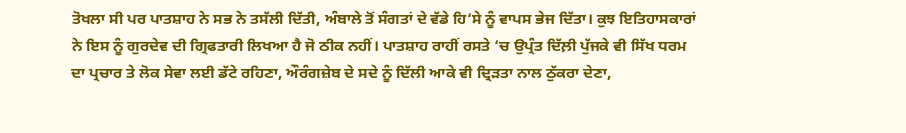ਤੋਖਲਾ ਸੀ ਪਰ ਪਾਤਸ਼ਾਹ ਨੇ ਸਭ ਨੇ ਤਸੱਲੀ ਦਿੱਤੀ, ਅੰਬਾਲੇ ਤੋਂ ਸੰਗਤਾਂ ਦੇ ਵੱਡੇ ਹਿ‘ਸੇ ਨੂੰ ਵਾਪਸ ਭੇਜ ਦਿੱਤਾ। ਕੁਝ ਇਤਿਹਾਸਕਾਰਾਂ ਨੇ ਇਸ ਨੂੰ ਗੁਰਦੇਵ ਦੀ ਗ੍ਰਿਫਤਾਰੀ ਲਿਖਆ ਹੈ ਜੋ ਠੀਕ ਨਹੀਂ। ਪਾਤਸ਼ਾਹ ਰਾਹੀਂ ਰਸਤੇ ‘ਚ ਉਪ੍ਰੰਤ ਦਿੱਲ਼ੀ ਪੁੱਜਕੇ ਵੀ ਸਿੱਖ ਧਰਮ ਦਾ ਪ੍ਰਚਾਰ ਤੇ ਲੋਕ ਸੇਵਾ ਲਈ ਡੱਟੇ ਰਹਿਣਾ, ਔਰੰਗਜ਼ੇਬ ਦੇ ਸਦੇ ਨੂੰ ਦਿੱਲੀ ਆਕੇ ਵੀ ਦ੍ਰਿੜਤਾ ਨਾਲ ਠੁੱਕਰਾ ਦੇਣਾ,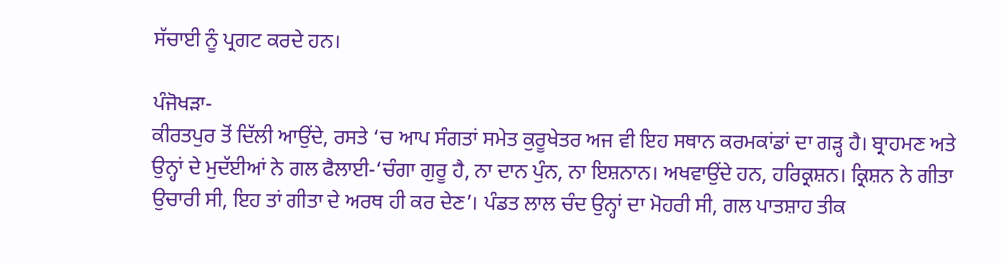ਸੱਚਾਈ ਨੂੰ ਪ੍ਰਗਟ ਕਰਦੇ ਹਨ।

ਪੰਜੋਖੜਾ-
ਕੀਰਤਪੁਰ ਤੋਂ ਦਿੱਲੀ ਆਉਂਦੇ, ਰਸਤੇ ‘ਚ ਆਪ ਸੰਗਤਾਂ ਸਮੇਤ ਕੁਰੂਖੇਤਰ ਅਜ ਵੀ ਇਹ ਸਥਾਨ ਕਰਮਕਾਂਡਾਂ ਦਾ ਗੜ੍ਹ ਹੈ। ਬ੍ਰਾਹਮਣ ਅਤੇ ਉਨ੍ਹਾਂ ਦੇ ਮੁਦੱਈਆਂ ਨੇ ਗਲ ਫੈਲਾਈ-‘ਚੰਗਾ ਗੁਰੂ ਹੈ, ਨਾ ਦਾਨ ਪੁੰਨ, ਨਾ ਇਸ਼ਨਾਨ। ਅਖਵਾਉਂਦੇ ਹਨ, ਹਰਿਕ੍ਰਸ਼ਨ। ਕ੍ਰਿਸ਼ਨ ਨੇ ਗੀਤਾ ਉਚਾਰੀ ਸੀ, ਇਹ ਤਾਂ ਗੀਤਾ ਦੇ ਅਰਥ ਹੀ ਕਰ ਦੇਣ’। ਪੰਡਤ ਲਾਲ ਚੰਦ ਉਨ੍ਹਾਂ ਦਾ ਮੋਹਰੀ ਸੀ, ਗਲ ਪਾਤਸ਼ਾਹ ਤੀਕ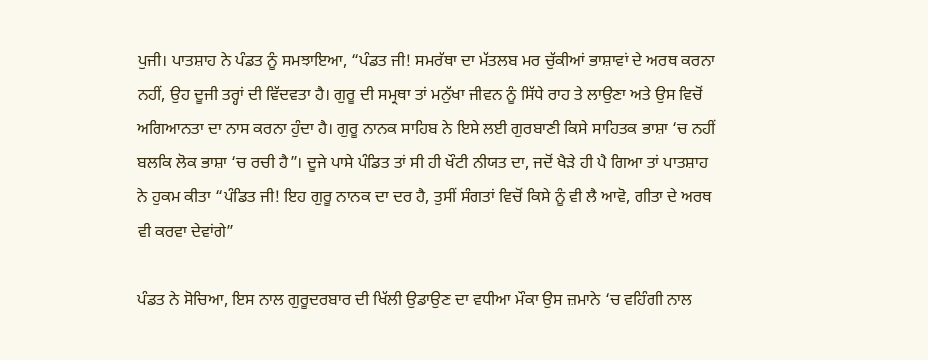ਪੁਜੀ। ਪਾਤਸ਼ਾਹ ਨੇ ਪੰਡਤ ਨੂੰ ਸਮਝਾਇਆ, “ਪੰਡਤ ਜੀ! ਸਮਰੱਥਾ ਦਾ ਮੱਤਲਬ ਮਰ ਚੁੱਕੀਆਂ ਭਾਸ਼ਾਵਾਂ ਦੇ ਅਰਥ ਕਰਨਾ ਨਹੀਂ, ਉਹ ਦੂਜੀ ਤਰ੍ਹਾਂ ਦੀ ਵਿੱਦਵਤਾ ਹੈ। ਗੁਰੂ ਦੀ ਸਮ੍ਰਥਾ ਤਾਂ ਮਨੁੱਖਾ ਜੀਵਨ ਨੂੰ ਸਿੱਧੇ ਰਾਹ ਤੇ ਲਾਉਣਾ ਅਤੇ ਉਸ ਵਿਚੋਂ ਅਗਿਆਨਤਾ ਦਾ ਨਾਸ ਕਰਨਾ ਹੁੰਦਾ ਹੈ। ਗੁਰੂ ਨਾਨਕ ਸਾਹਿਬ ਨੇ ਇਸੇ ਲਈ ਗੁਰਬਾਣੀ ਕਿਸੇ ਸਾਹਿਤਕ ਭਾਸ਼ਾ ‘ਚ ਨਹੀਂ ਬਲਕਿ ਲੋਕ ਭਾਸ਼ਾ ‘ਚ ਰਚੀ ਹੈ”। ਦੂਜੇ ਪਾਸੇ ਪੰਡਿਤ ਤਾਂ ਸੀ ਹੀ ਖੌਟੀ ਨੀਯਤ ਦਾ, ਜਦੋਂ ਖੈੜੇ ਹੀ ਪੈ ਗਿਆ ਤਾਂ ਪਾਤਸ਼ਾਹ ਨੇ ਹੁਕਮ ਕੀਤਾ “ਪੰਡਿਤ ਜੀ! ਇਹ ਗੁਰੂ ਨਾਨਕ ਦਾ ਦਰ ਹੈ, ਤੁਸੀਂ ਸੰਗਤਾਂ ਵਿਚੋਂ ਕਿਸੇ ਨੂੰ ਵੀ ਲੈ ਆਵੋ, ਗੀਤਾ ਦੇ ਅਰਥ ਵੀ ਕਰਵਾ ਦੇਵਾਂਗੇ”

ਪੰਡਤ ਨੇ ਸੋਚਿਆ, ਇਸ ਨਾਲ ਗੁਰੂਦਰਬਾਰ ਦੀ ਖਿੱਲੀ ਉਡਾਉਣ ਦਾ ਵਧੀਆ ਮੌਕਾ ਉਸ ਜ਼ਮਾਨੇ ‘ਚ ਵਹਿੰਗੀ ਨਾਲ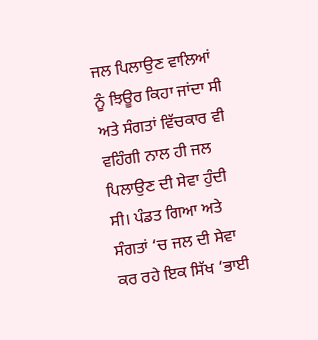ਜਲ ਪਿਲਾਉਣ ਵਾਲਿਆਂ ਨੂੰ ਝਿਊਰ ਕਿਹਾ ਜਾਂਦਾ ਸੀ ਅਤੇ ਸੰਗਤਾਂ ਵਿੱਚਕਾਰ ਵੀ ਵਹਿੰਗੀ ਨਾਲ ਹੀ ਜਲ ਪਿਲਾਉਣ ਦੀ ਸੇਵਾ ਹੁੰਦੀ ਸੀ। ਪੰਡਤ ਗਿਆ ਅਤੇ ਸੰਗਤਾਂ ‘ਚ ਜਲ ਦੀ ਸੇਵਾ ਕਰ ਰਹੇ ਇਕ ਸਿੱਖ ‘ਭਾਈ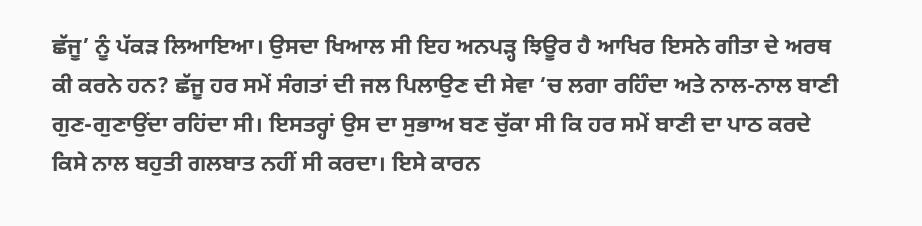ਛੱਜੂ’ ਨੂੰ ਪੱਕੜ ਲਿਆਇਆ। ਉਸਦਾ ਖਿਆਲ ਸੀ ਇਹ ਅਨਪੜ੍ਹ ਝਿਊਰ ਹੈ ਆਖਿਰ ਇਸਨੇ ਗੀਤਾ ਦੇ ਅਰਥ ਕੀ ਕਰਨੇ ਹਨ? ਛੱਜੂ ਹਰ ਸਮੇਂ ਸੰਗਤਾਂ ਦੀ ਜਲ ਪਿਲਾਉਣ ਦੀ ਸੇਵਾ ‘ਚ ਲਗਾ ਰਹਿੰਦਾ ਅਤੇ ਨਾਲ-ਨਾਲ ਬਾਣੀ ਗੁਣ-ਗੁਣਾਉਂਦਾ ਰਹਿਂਦਾ ਸੀ। ਇਸਤਰ੍ਹਾਂ ਉਸ ਦਾ ਸੁਭਾਅ ਬਣ ਚੁੱਕਾ ਸੀ ਕਿ ਹਰ ਸਮੇਂ ਬਾਣੀ ਦਾ ਪਾਠ ਕਰਦੇ ਕਿਸੇ ਨਾਲ ਬਹੁਤੀ ਗਲਬਾਤ ਨਹੀਂ ਸੀ ਕਰਦਾ। ਇਸੇ ਕਾਰਨ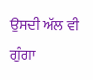ਉਸਦੀ ਅੱਲ ਵੀ ਗੁੰਗਾ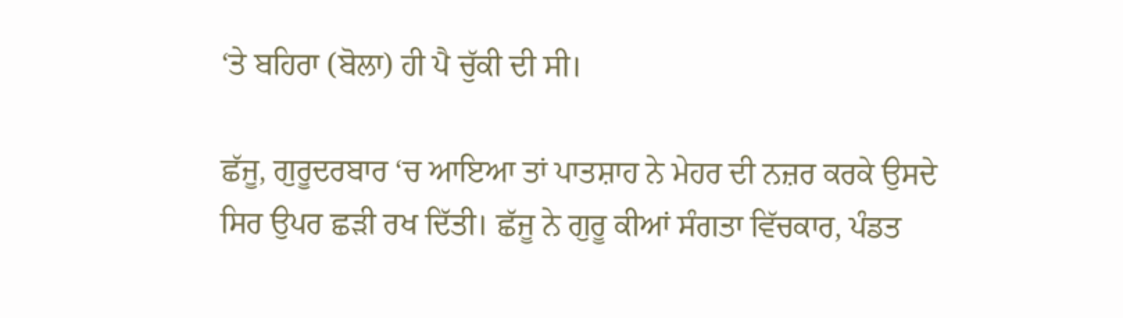‘ਤੇ ਬਹਿਰਾ (ਬੋਲਾ) ਹੀ ਪੈ ਚੁੱਕੀ ਦੀ ਸੀ।

ਛੱਜੂ, ਗੁਰੂਦਰਬਾਰ ‘ਚ ਆਇਆ ਤਾਂ ਪਾਤਸ਼ਾਹ ਨੇ ਮੇਹਰ ਦੀ ਨਜ਼ਰ ਕਰਕੇ ਉਸਦੇ ਸਿਰ ਉਪਰ ਛੜੀ ਰਖ ਦਿੱਤੀ। ਛੱਜੂ ਨੇ ਗੁਰੂ ਕੀਆਂ ਸੰਗਤਾ ਵਿੱਚਕਾਰ, ਪੰਡਤ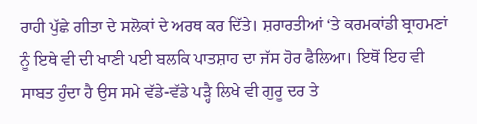ਰਾਹੀ ਪੁੱਛੇ ਗੀਤਾ ਦੇ ਸਲੋਕਾਂ ਦੇ ਅਰਥ ਕਰ ਦਿੱਤੇ। ਸ਼ਰਾਰਤੀਆਂ ‘ਤੇ ਕਰਮਕਾਂਡੀ ਬ੍ਰਾਹਮਣਾਂ ਨੂੰ ਇਥੇ ਵੀ ਦੀ ਖਾਣੀ ਪਈ ਬਲਕਿ ਪਾਤਸ਼ਾਹ ਦਾ ਜੱਸ ਹੋਰ ਫੈਲਿਆ। ਇਥੋਂ ਇਹ ਵੀ ਸਾਬਤ ਹੁੰਦਾ ਹੈ ਉਸ ਸਮੇ ਵੱਡੇ-ਵੱਡੇ ਪੜ੍ਹੈ ਲਿਖੇ ਵੀ ਗੁਰੂ ਦਰ ਤੇ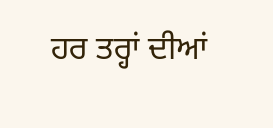ਹਰ ਤਰ੍ਹਾਂ ਦੀਆਂ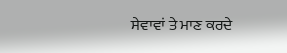ਸੇਵਾਵਾਂ ਤੇ ਮਾਣ ਕਰਦੇ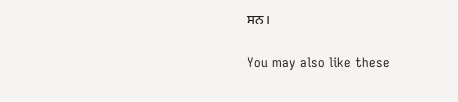ਸਨ।

You may also like these